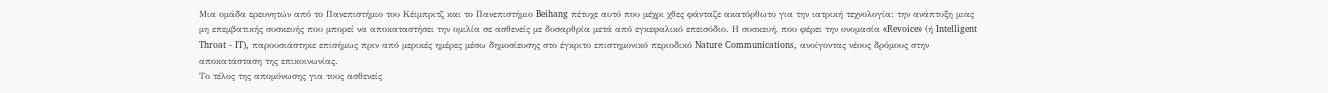Μια ομάδα ερευνητών από το Πανεπιστήμιο του Κέιμπριτζ και το Πανεπιστήμιο Beihang πέτυχε αυτό που μέχρι χθες φάνταζε ακατόρθωτο για την ιατρική τεχνολογία: την ανάπτυξη μιας μη επεμβατικής συσκευής που μπορεί να αποκαταστήσει την ομιλία σε ασθενείς με δυσαρθρία μετά από εγκεφαλικό επεισόδιο. Η συσκευή, που φέρει την ονομασία «Revoice» (ή Intelligent Throat - IT), παρουσιάστηκε επισήμως πριν από μερικές ημέρες μέσω δημοσίευσης στο έγκριτο επιστημονικό περιοδικό Nature Communications, ανοίγοντας νέους δρόμους στην αποκατάσταση της επικοινωνίας.
Το τέλος της απομόνωσης για τους ασθενείς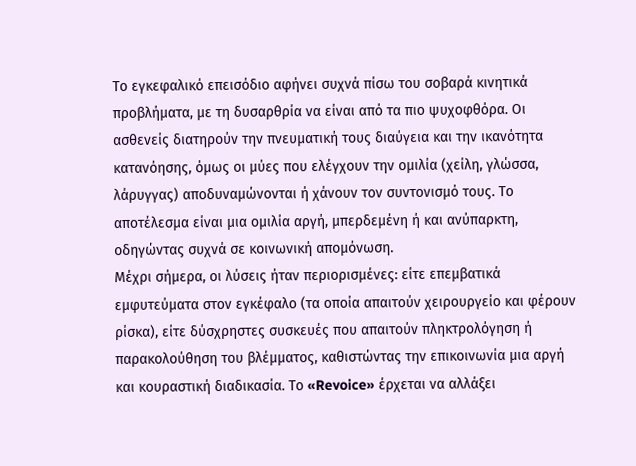Το εγκεφαλικό επεισόδιο αφήνει συχνά πίσω του σοβαρά κινητικά προβλήματα, με τη δυσαρθρία να είναι από τα πιο ψυχοφθόρα. Οι ασθενείς διατηρούν την πνευματική τους διαύγεια και την ικανότητα κατανόησης, όμως οι μύες που ελέγχουν την ομιλία (χείλη, γλώσσα, λάρυγγας) αποδυναμώνονται ή χάνουν τον συντονισμό τους. Το αποτέλεσμα είναι μια ομιλία αργή, μπερδεμένη ή και ανύπαρκτη, οδηγώντας συχνά σε κοινωνική απομόνωση.
Μέχρι σήμερα, οι λύσεις ήταν περιορισμένες: είτε επεμβατικά εμφυτεύματα στον εγκέφαλο (τα οποία απαιτούν χειρουργείο και φέρουν ρίσκα), είτε δύσχρηστες συσκευές που απαιτούν πληκτρολόγηση ή παρακολούθηση του βλέμματος, καθιστώντας την επικοινωνία μια αργή και κουραστική διαδικασία. Το «Revoice» έρχεται να αλλάξει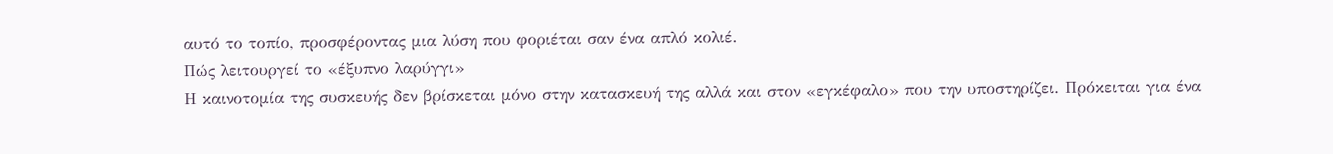αυτό το τοπίο, προσφέροντας μια λύση που φοριέται σαν ένα απλό κολιέ.
Πώς λειτουργεί το «έξυπνο λαρύγγι»
Η καινοτομία της συσκευής δεν βρίσκεται μόνο στην κατασκευή της αλλά και στον «εγκέφαλο» που την υποστηρίζει. Πρόκειται για ένα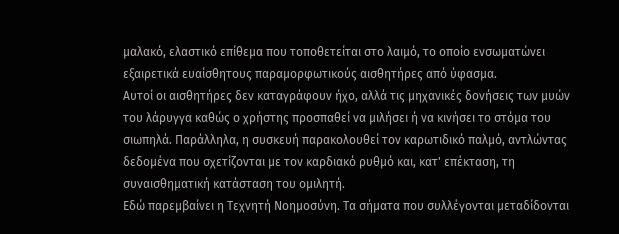μαλακό, ελαστικό επίθεμα που τοποθετείται στο λαιμό, το οποίο ενσωματώνει εξαιρετικά ευαίσθητους παραμορφωτικούς αισθητήρες από ύφασμα.
Αυτοί οι αισθητήρες δεν καταγράφουν ήχο, αλλά τις μηχανικές δονήσεις των μυών του λάρυγγα καθώς ο χρήστης προσπαθεί να μιλήσει ή να κινήσει το στόμα του σιωπηλά. Παράλληλα, η συσκευή παρακολουθεί τον καρωτιδικό παλμό, αντλώντας δεδομένα που σχετίζονται με τον καρδιακό ρυθμό και, κατ' επέκταση, τη συναισθηματική κατάσταση του ομιλητή.
Εδώ παρεμβαίνει η Τεχνητή Νοημοσύνη. Τα σήματα που συλλέγονται μεταδίδονται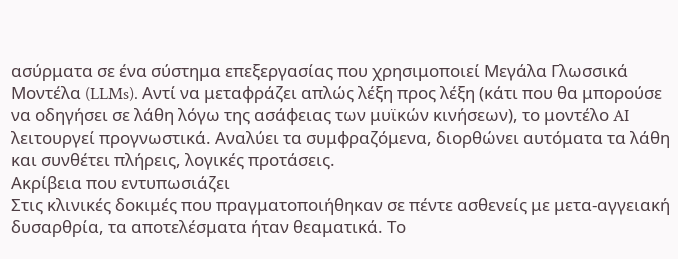ασύρματα σε ένα σύστημα επεξεργασίας που χρησιμοποιεί Μεγάλα Γλωσσικά Μοντέλα (LLMs). Αντί να μεταφράζει απλώς λέξη προς λέξη (κάτι που θα μπορούσε να οδηγήσει σε λάθη λόγω της ασάφειας των μυϊκών κινήσεων), το μοντέλο AI λειτουργεί προγνωστικά. Αναλύει τα συμφραζόμενα, διορθώνει αυτόματα τα λάθη και συνθέτει πλήρεις, λογικές προτάσεις.
Ακρίβεια που εντυπωσιάζει
Στις κλινικές δοκιμές που πραγματοποιήθηκαν σε πέντε ασθενείς με μετα-αγγειακή δυσαρθρία, τα αποτελέσματα ήταν θεαματικά. Το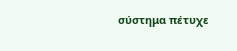σύστημα πέτυχε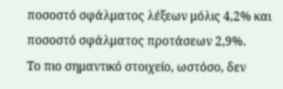ποσοστό σφάλματος λέξεων μόλις 4,2% και ποσοστό σφάλματος προτάσεων 2,9%.
Το πιο σημαντικό στοιχείο, ωστόσο, δεν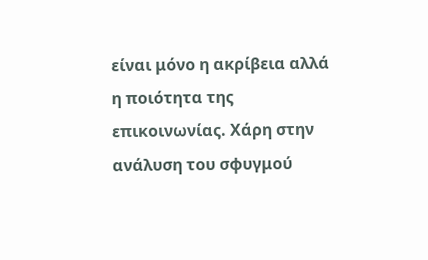είναι μόνο η ακρίβεια αλλά η ποιότητα της επικοινωνίας. Χάρη στην ανάλυση του σφυγμού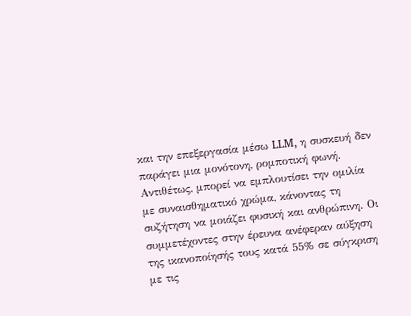και την επεξεργασία μέσω LLM, η συσκευή δεν παράγει μια μονότονη, ρομποτική φωνή. Αντιθέτως, μπορεί να εμπλουτίσει την ομιλία με συναισθηματικό χρώμα, κάνοντας τη συζήτηση να μοιάζει φυσική και ανθρώπινη. Οι συμμετέχοντες στην έρευνα ανέφεραν αύξηση της ικανοποίησής τους κατά 55% σε σύγκριση με τις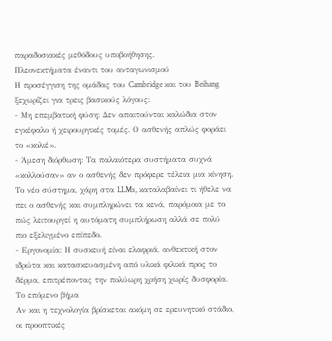παραδοσιακές μεθόδους υποβοήθησης.
Πλεονεκτήματα έναντι του ανταγωνισμού
Η προσέγγιση της ομάδας του Cambridge και του Beihang ξεχωρίζει για τρεις βασικούς λόγους:
- Μη επεμβατική φύση: Δεν απαιτούνται καλώδια στον εγκέφαλο ή χειρουργικές τομές. Ο ασθενής απλώς φοράει το «κολιέ».
- Άμεση διόρθωση: Τα παλαιότερα συστήματα συχνά «κολλούσαν» αν ο ασθενής δεν πρόφερε τέλεια μια κίνηση. Το νέο σύστημα, χάρη στα LLMs, καταλαβαίνει τι ήθελε να πει ο ασθενής και συμπληρώνει τα κενά, παρόμοια με το πώς λειτουργεί η αυτόματη συμπλήρωση αλλά σε πολύ πιο εξελιγμένο επίπεδο.
- Εργονομία: Η συσκευή είναι ελαφριά, ανθεκτική στον ιδρώτα και κατασκευασμένη από υλικά φιλικά προς το δέρμα, επιτρέποντας την πολύωρη χρήση χωρίς δυσφορία.
Το επόμενο βήμα
Αν και η τεχνολογία βρίσκεται ακόμη σε ερευνητικό στάδιο, οι προοπτικές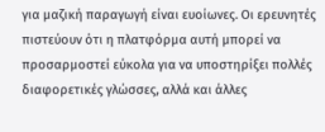για μαζική παραγωγή είναι ευοίωνες. Οι ερευνητές πιστεύουν ότι η πλατφόρμα αυτή μπορεί να προσαρμοστεί εύκολα για να υποστηρίξει πολλές διαφορετικές γλώσσες, αλλά και άλλες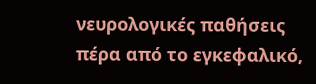νευρολογικές παθήσεις πέρα από το εγκεφαλικό,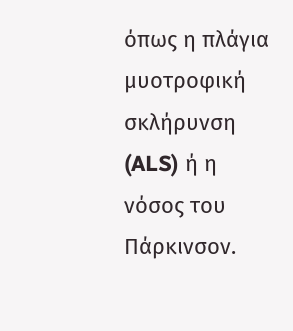όπως η πλάγια μυοτροφική σκλήρυνση (ALS) ή η νόσος του Πάρκινσον.